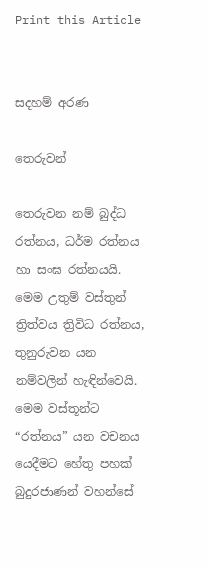Print this Article


සදහම් අරණ

තෙරුවන්

තෙරුවන නම් බුද්ධ රත්නය, ධර්ම රත්නය හා සංඝ රත්නයයි. මෙම උතුම් වස්තුන් ත්‍රිත්වය ත්‍රිවිධ රත්නය, තුනුරුවන යන නම්වලින් හැඳින්වෙයි. මෙම වස්තූන්ට “රත්නය” යන වචනය යෙදීමට හේතු පහක් බුදුරජාණන් වහන්සේ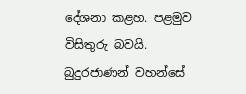දේශනා කළහ. පළමුව විසිතුරු බවයි. බුදුරජාණන් වහන්සේ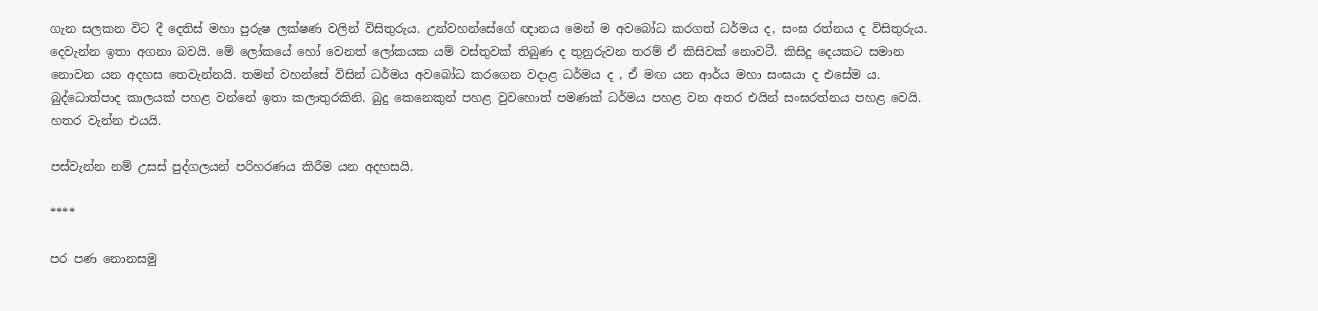ගැන සලකන විට දී දෙතිස් මහා පුරුෂ ලක්ෂණ වලින් විසිතුරුය. උන්වහන්සේගේ ඥානය මෙන් ම අවබෝධ කරගත් ධර්මය ද, සංඝ රත්නය ද විසිතුරුය. දෙවැන්න ඉතා අගනා බවයි. මේ ලෝකයේ හෝ වෙනත් ලෝකයක යම් වස්තුවක් තිබුණ ද තුනුරුවන තරම් ඒ කිසිවක් නොවටී. කිසිදු දෙයකට සමාන නොවන යන අදහස තෙවැන්නයි. තමන් වහන්සේ විසින් ධර්මය අවබෝධ කරගෙන වදාළ ධර්මය ද , ඒ මඟ යන ආර්ය මහා සංඝයා ද එසේම ය. බුද්ධොත්පාද කාලයක් පහළ වන්නේ ඉතා කලාතුරකිනි. බුදු කෙනෙකුන් පහළ වුවහොත් පමණක් ධර්මය පහළ වන අතර එයින් සංඝරත්නය පහළ වෙයි. හතර වැන්න එයයි.

පස්වැන්න නම් උසස් පුද්ගලයන් පරිහරණය කිරීම යන අදහසයි.

****

පර පණ නොනසමු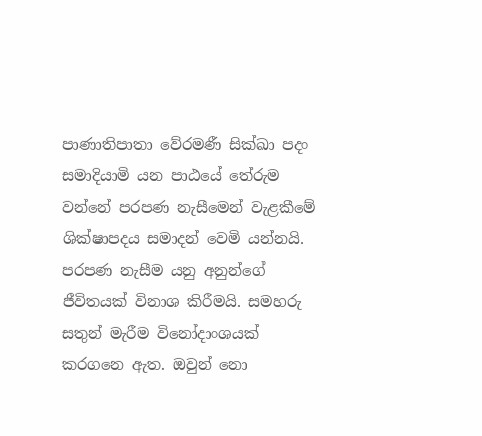පාණාතිපාතා වේරමණී සික්ඛා පදං සමාදියාමි යන පාඨයේ තේරුම වන්නේ පරපණ නැසීමෙන් වැළකීමේ ශික්ෂාපදය සමාදන් වෙමි යන්නයි. පරපණ නැසීම යනු අනුන්ගේ ජීවිතයක් විනාශ කිරීමයි. සමහරු සතුන් මැරීම විනෝදාංශයක් කරගනෙ ඇත. ඔවුන් නො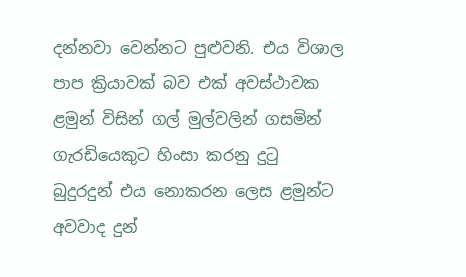දන්නවා වෙන්නට පුළුවනි. එය විශාල පාප ක්‍රියාවක් බව එක් අවස්ථාවක ළමුන් විසින් ගල් මුල්වලින් ගසමින් ගැරඩියෙකුට හිංසා කරනු දුටු බුදුරදුන් එය නොකරන ලෙස ළමුන්ට අවවාද දුන්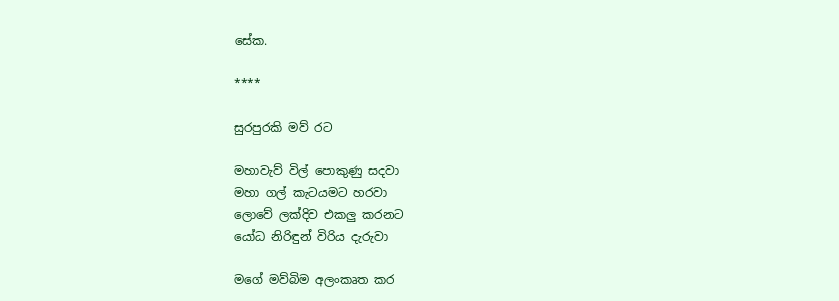සේක.

****

සුරපුරකි මව් රට

මහාවැව් විල් පොකුණු සදවා
මහා ගල් කැටයමට හරවා
ලොවේ ලක්දිව එකලු කරනට
යෝධ නිරිඳුන් විරිය දැරුවා

මගේ මව්බිම අලංකෘත කර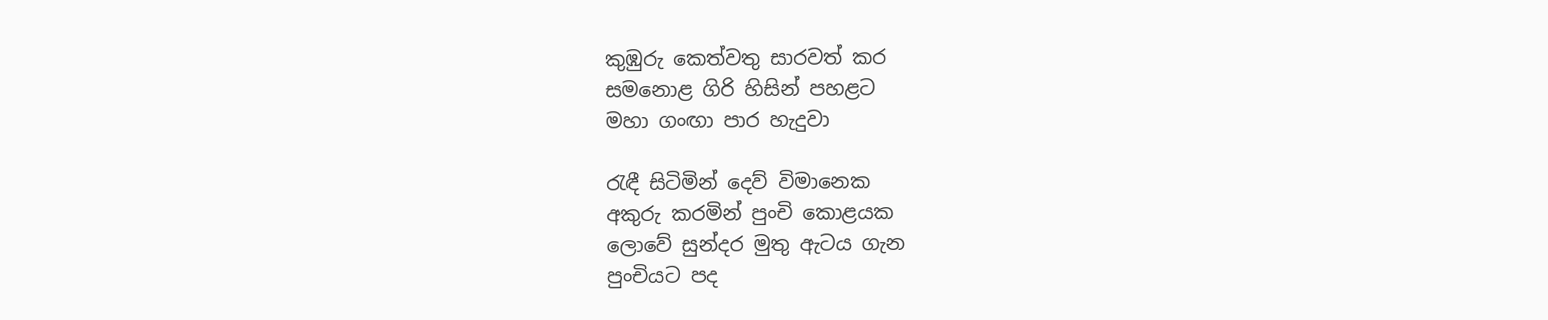කුඹුරු කෙත්වතු සාරවත් කර
සමනොළ ගිරි හිසින් පහළට
මහා ගංඟා පාර හැදුවා

රැඳී සිටිමින් දෙව් විමානෙක
අකුරු කරමින් පුංචි කොළයක
ලොවේ සුන්දර මුතු ඇටය ගැන
පුංචියට පද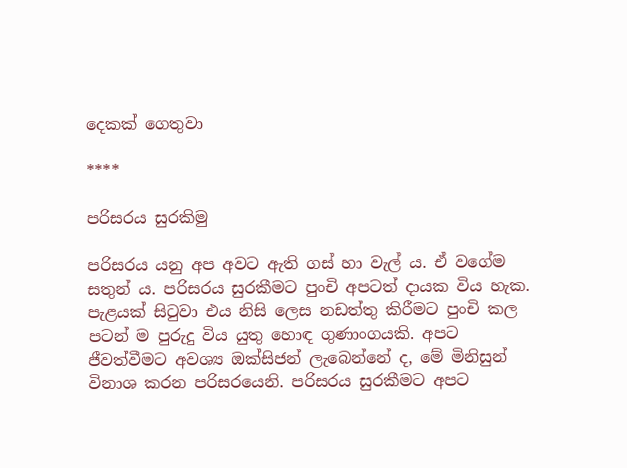දෙකක් ගෙතුවා

****

පරිසරය සුරකිමු

පරිසරය යනු අප අවට ඇති ගස් හා වැල් ය. ඒ වගේම සතුන් ය. පරිසරය සුරකීමට පුංචි අපටත් දායක විය හැක. පැළයක් සිටුවා එය නිසි ලෙස නඩත්තු කිරීමට පුංචි කල පටන් ම පුරුදු විය යුතු හොඳ ගුණාංගයකි. අපට ජීවත්වීමට අවශ්‍ය ඔක්සිජන් ලැබෙන්නේ ද, මේ මිනිසුන් විනාශ කරන පරිසරයෙනි. පරිසරය සුරකීමට අපට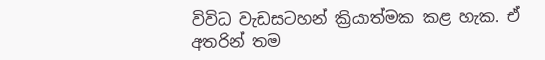විවිධ වැඩසටහන් ක්‍රියාත්මක කළ හැක. ඒ අතරින් තම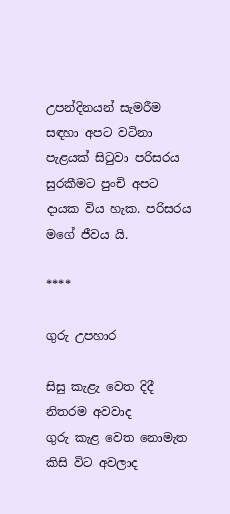උපන්දිනයන් සැමරීම සඳහා අපට වටිනා පැළයක් සිටුවා පරිසරය සුරකීමට පුංචි අපට දායක විය හැක. පරිසරය මගේ ජීවය යි.

****

ගුරු උපහාර

සිසු කැළැ වෙත දිදී නිතරම අවවාද
ගුරු කැළ වෙත නොමැත කිසි විට අවලාද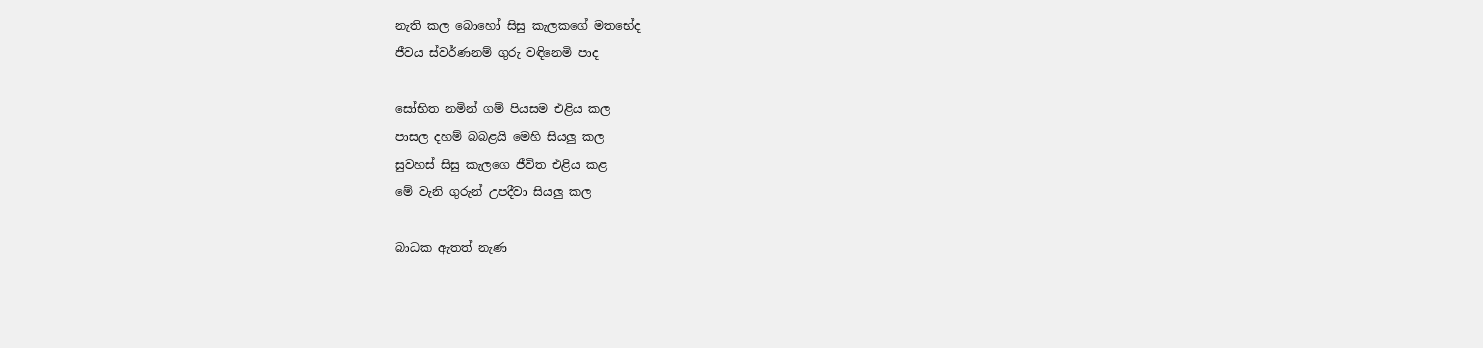නැති කල බොහෝ සිසු කැලකගේ මතභේද
ජීවය ස්වර්ණනම් ගුරු වඳිනෙමි පාද

සෝභිත නමින් ගම් පියසම එළිය කල
පාසල දහම් බබළයි මෙහි සියලු කල
සුවහස් සිසු කැලගෙ ජීවිත එළිය කළ
මේ වැනි ගුරුන් උපදීවා සියලු කල

බාධක ඇතත් නැණ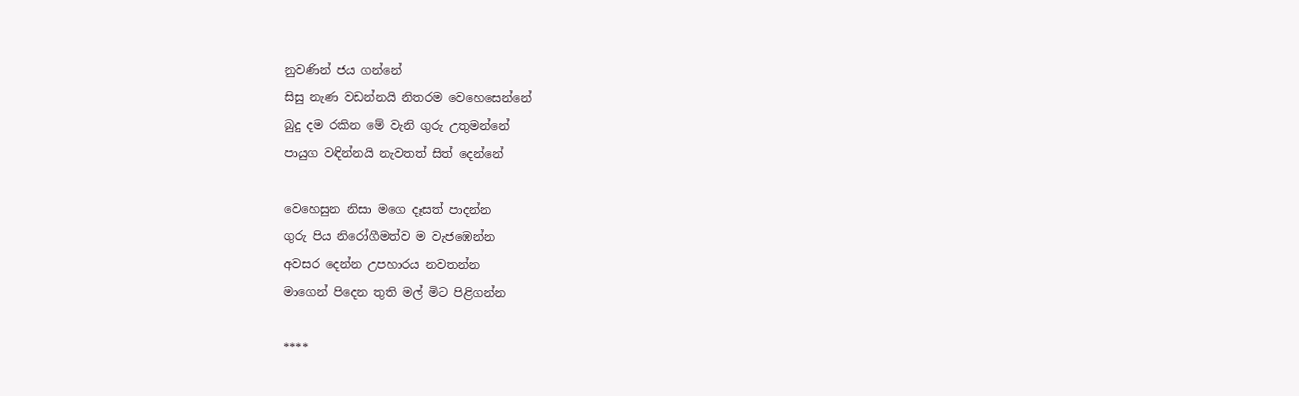නුවණින් ජය ගන්නේ
සිසු නැණ වඩන්නයි නිතරම වෙහෙසෙන්නේ
බුදු දම රකින මේ වැනි ගුරු උතුමන්නේ
පායුග වඳින්නයි නැවතත් සිත් දෙන්නේ

වෙහෙසුන නිසා මගෙ දෑසත් පාදන්න
ගුරු පිය නිරෝගීමත්ව ම වැජඹෙන්න
අවසර දෙන්න උපහාරය නවතන්න
මාගෙන් පිදෙන තුති මල් මිට පිළිගන්න

****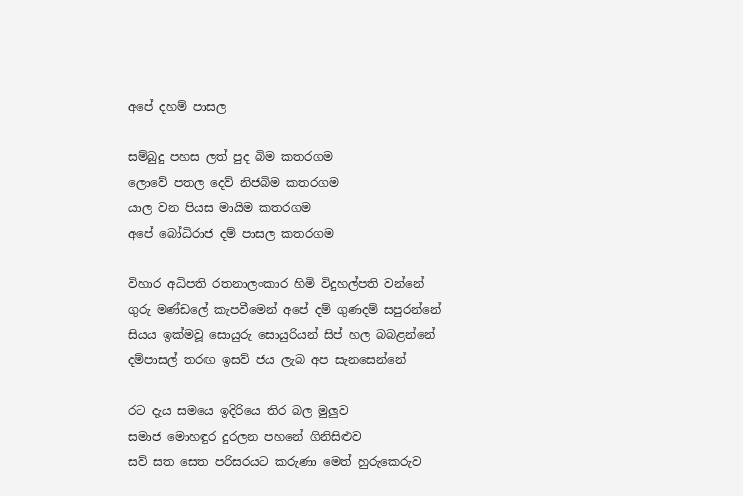අපේ දහම් පාසල

සම්බුදු පහස ලත් පුද බිම කතරගම
ලොවේ පතල දෙව් නිජබිම කතරගම
යාල වන පියස මායිම කතරගම
අපේ බෝධිරාජ දම් පාසල කතරගම

විහාර අධිපති රතනාලංකාර හිමි විදුහල්පති වන්නේ
ගුරු මණ්ඩලේ කැපවීමෙන් අපේ දම් ගුණදම් සපුරන්නේ
සියය ඉක්මවූ සොයුරු සොයුරියන් සිප් හල බබළන්නේ
දම්පාසල් තරඟ ඉසව් ජය ලැබ අප සැනසෙන්නේ

රට දැය සමයෙ ඉදිරියෙ තිර බල මුලුව
සමාජ මොහඳුර දුරලන පහනේ ගිනිසිළුව
සව් සත සෙත පරිසරයට කරුණා මෙත් හුරුකෙරුව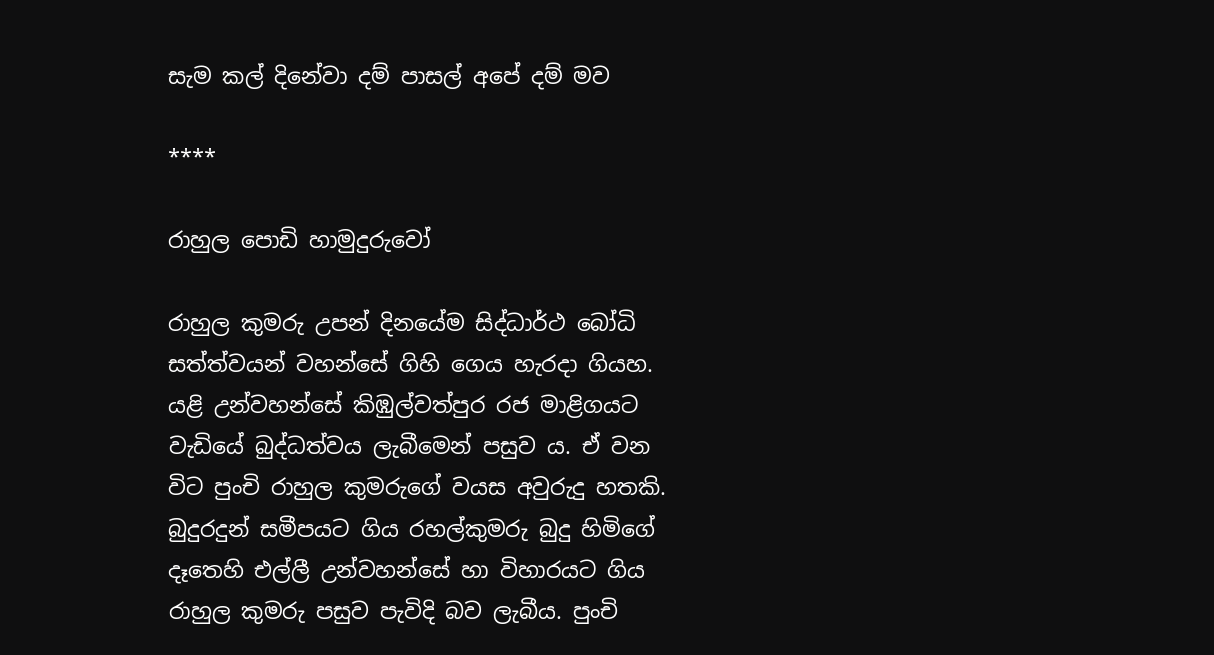සැම කල් දිනේවා දම් පාසල් අපේ දම් මව

****

රාහුල පොඩි හාමුදුරුවෝ

රාහුල කුමරු උපන් දිනයේම සිද්ධාර්ථ බෝධි සත්ත්වයන් වහන්සේ ගිහි ගෙය හැරදා ගියහ. යළි උන්වහන්සේ කිඹුල්වත්පුර රජ මාළිගයට වැඩියේ බුද්ධත්වය ලැබීමෙන් පසුව ය. ඒ වන විට පුංචි රාහුල කුමරුගේ වයස අවුරුදු හතකි. බුදුරදුන් සමීපයට ගිය රහල්කුමරු බුදු හිමිගේ දෑතෙහි එල්ලී උන්වහන්සේ හා විහාරයට ගිය රාහුල කුමරු පසුව පැවිදි බව ලැබීය. පුංචි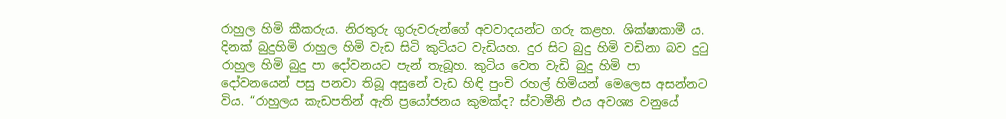රාහුල හිමි කීකරුය. නිරතුරු ගුරුවරුන්ගේ අවවාදයන්ට ගරු කළහ. ශික්ෂාකාමී ය. දිනක් බුදුහිමි රාහුල හිමි වැඩ සිටි කුටියට වැඩියහ. දුර සිට බුදු හිමි වඩිනා බව දුටු රාහුල හිමි බුදු පා දෝවනයට පැන් තැබූහ. කුටිය වෙත වැඩි බුදු හිමි පා දෝවනයෙන් පසු පනවා තිබූ අසුනේ වැඩ හිඳි පුංචි රහල් හිමියන් මෙලෙස අසන්නට විය. “රාහුලය කැඩපතින් ඇති ප්‍රයෝජනය කුමක්ද? ස්වාමීනි එය අවශ්‍ය වනුයේ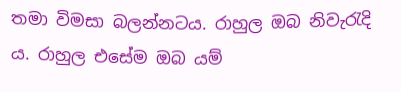තමා විමසා බලන්නටය. රාහුල ඔබ නිවැරැදි ය. රාහුල එසේම ඔබ යම්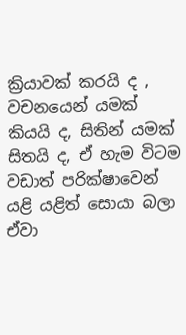ක්‍රියාවක් කරයි ද , වචනයෙන් යමක් කියයි ද, සිතින් යමක් සිතයි ද, ඒ හැම විටම වඩාත් පරික්ෂාවෙන් යළි යළිත් සොයා බලා ඒවා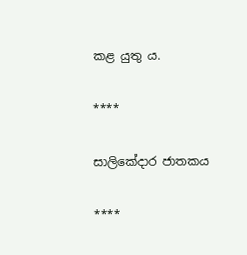කළ යුතු ය.

****

සාලිකේදාර ජාතකය

****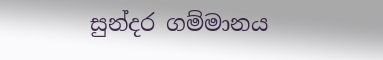සුන්දර ගම්මානය